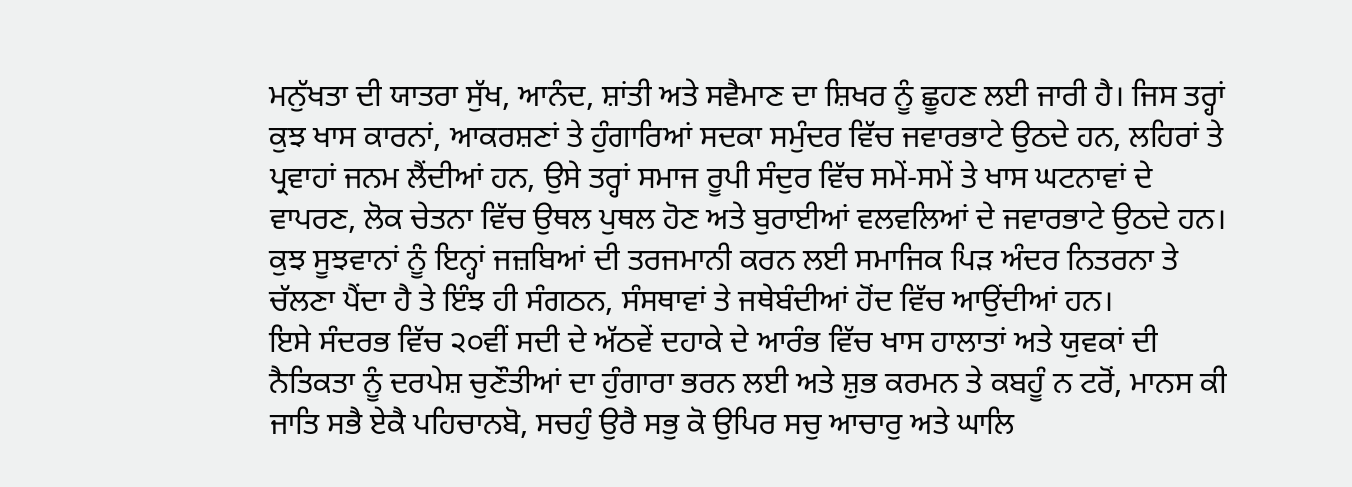ਮਨੁੱਖਤਾ ਦੀ ਯਾਤਰਾ ਸੁੱਖ, ਆਨੰਦ, ਸ਼ਾਂਤੀ ਅਤੇ ਸਵੈਮਾਣ ਦਾ ਸ਼ਿਖਰ ਨੂੰ ਛੂਹਣ ਲਈ ਜਾਰੀ ਹੈ। ਜਿਸ ਤਰ੍ਹਾਂ ਕੁਝ ਖਾਸ ਕਾਰਨਾਂ, ਆਕਰਸ਼ਣਾਂ ਤੇ ਹੁੰਗਾਰਿਆਂ ਸਦਕਾ ਸਮੁੰਦਰ ਵਿੱਚ ਜਵਾਰਭਾਟੇ ਉਠਦੇ ਹਨ, ਲਹਿਰਾਂ ਤੇ ਪ੍ਰਵਾਹਾਂ ਜਨਮ ਲੈਂਦੀਆਂ ਹਨ, ਉਸੇ ਤਰ੍ਹਾਂ ਸਮਾਜ ਰੂਪੀ ਸੰਦੁਰ ਵਿੱਚ ਸਮੇਂ-ਸਮੇਂ ਤੇ ਖਾਸ ਘਟਨਾਵਾਂ ਦੇ ਵਾਪਰਣ, ਲੋਕ ਚੇਤਨਾ ਵਿੱਚ ਉਥਲ ਪੁਥਲ ਹੋਣ ਅਤੇ ਬੁਰਾਈਆਂ ਵਲਵਲਿਆਂ ਦੇ ਜਵਾਰਭਾਟੇ ਉਠਦੇ ਹਨ। ਕੁਝ ਸੂਝਵਾਨਾਂ ਨੂੰ ਇਨ੍ਹਾਂ ਜਜ਼ਬਿਆਂ ਦੀ ਤਰਜਮਾਨੀ ਕਰਨ ਲਈ ਸਮਾਜਿਕ ਪਿੜ ਅੰਦਰ ਨਿਤਰਨਾ ਤੇ ਚੱਲਣਾ ਪੈਂਦਾ ਹੈ ਤੇ ਇੰਝ ਹੀ ਸੰਗਠਨ, ਸੰਸਥਾਵਾਂ ਤੇ ਜਥੇਬੰਦੀਆਂ ਹੋਂਦ ਵਿੱਚ ਆਉਂਦੀਆਂ ਹਨ।
ਇਸੇ ਸੰਦਰਭ ਵਿੱਚ ੨੦ਵੀਂ ਸਦੀ ਦੇ ਅੱਠਵੇਂ ਦਹਾਕੇ ਦੇ ਆਰੰਭ ਵਿੱਚ ਖਾਸ ਹਾਲਾਤਾਂ ਅਤੇ ਯੁਵਕਾਂ ਦੀ ਨੈਤਿਕਤਾ ਨੂੰ ਦਰਪੇਸ਼ ਚੁਣੌਤੀਆਂ ਦਾ ਹੁੰਗਾਰਾ ਭਰਨ ਲਈ ਅਤੇ ਸ਼ੁਭ ਕਰਮਨ ਤੇ ਕਬਹੂੰ ਨ ਟਰੋਂ, ਮਾਨਸ ਕੀ ਜਾਤਿ ਸਭੈ ਏਕੈ ਪਹਿਚਾਨਬੋ, ਸਚਹੁੰ ਉਰੈ ਸਭੁ ਕੋ ਉਪਿਰ ਸਚੁ ਆਚਾਰੁ ਅਤੇ ਘਾਲਿ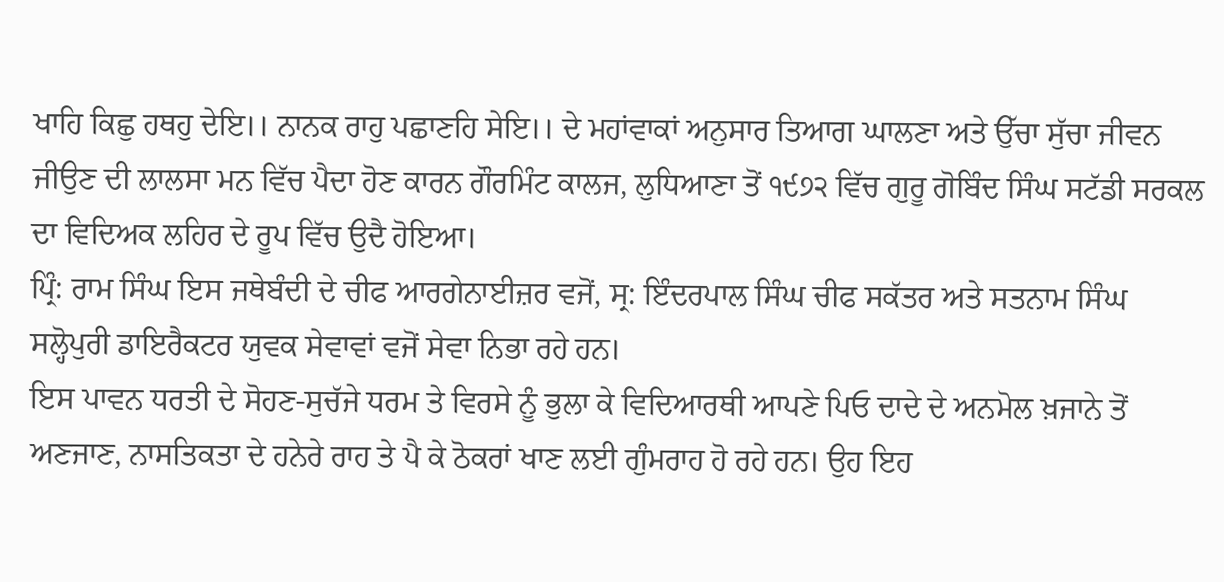ਖਾਹਿ ਕਿਛੁ ਹਥਹੁ ਦੇਇ।। ਨਾਨਕ ਰਾਹੁ ਪਛਾਣਹਿ ਸੇਇ।। ਦੇ ਮਹਾਂਵਾਕਾਂ ਅਨੁਸਾਰ ਤਿਆਗ ਘਾਲਣਾ ਅਤੇ ਉੱਚਾ ਸੁੱਚਾ ਜੀਵਨ ਜੀਉਣ ਦੀ ਲਾਲਸਾ ਮਨ ਵਿੱਚ ਪੈਦਾ ਹੋਣ ਕਾਰਨ ਗੌਰਮਿੰਟ ਕਾਲਜ, ਲੁਧਿਆਣਾ ਤੋਂ ੧੯੭੨ ਵਿੱਚ ਗੁਰੂ ਗੋਬਿੰਦ ਸਿੰਘ ਸਟੱਡੀ ਸਰਕਲ ਦਾ ਵਿਦਿਅਕ ਲਹਿਰ ਦੇ ਰੂਪ ਵਿੱਚ ਉਦੈ ਹੋਇਆ।
ਪ੍ਰਿੰ: ਰਾਮ ਸਿੰਘ ਇਸ ਜਥੇਬੰਦੀ ਦੇ ਚੀਫ ਆਰਗੇਨਾਈਜ਼ਰ ਵਜੋਂ, ਸ੍ਰ: ਇੰਦਰਪਾਲ ਸਿੰਘ ਚੀਫ ਸਕੱਤਰ ਅਤੇ ਸਤਨਾਮ ਸਿੰਘ ਸਲ੍ਹੋਪੁਰੀ ਡਾਇਰੈਕਟਰ ਯੁਵਕ ਸੇਵਾਵਾਂ ਵਜੋਂ ਸੇਵਾ ਨਿਭਾ ਰਹੇ ਹਨ।
ਇਸ ਪਾਵਨ ਧਰਤੀ ਦੇ ਸੋਹਣ-ਸੁਚੱਜੇ ਧਰਮ ਤੇ ਵਿਰਸੇ ਨੂੰ ਭੁਲਾ ਕੇ ਵਿਦਿਆਰਥੀ ਆਪਣੇ ਪਿਓ ਦਾਦੇ ਦੇ ਅਨਮੋਲ ਖ਼ਜਾਨੇ ਤੋਂ ਅਣਜਾਣ, ਨਾਸਤਿਕਤਾ ਦੇ ਹਨੇਰੇ ਰਾਹ ਤੇ ਪੈ ਕੇ ਠੋਕਰਾਂ ਖਾਣ ਲਈ ਗੁੰਮਰਾਹ ਹੋ ਰਹੇ ਹਨ। ਉਹ ਇਹ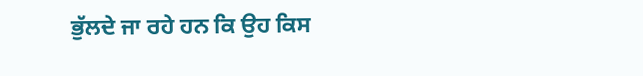ਭੁੱਲਦੇ ਜਾ ਰਹੇ ਹਨ ਕਿ ਉਹ ਕਿਸ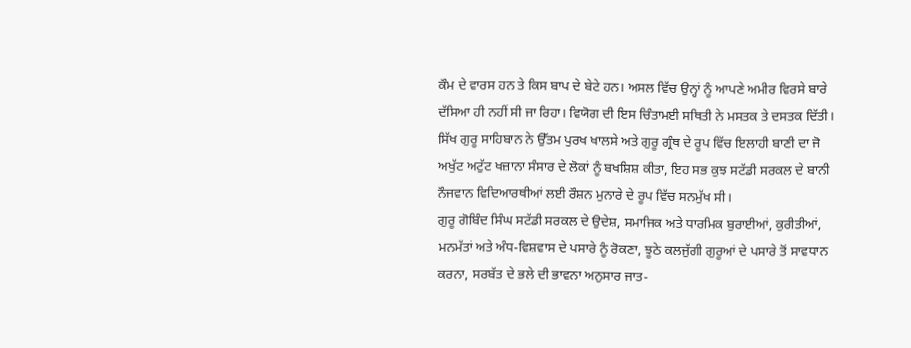ਕੌਮ ਦੇ ਵਾਰਸ ਹਨ ਤੇ ਕਿਸ ਬਾਪ ਦੇ ਬੇਟੇ ਹਨ। ਅਸਲ ਵਿੱਚ ਉਨ੍ਹਾਂ ਨੂੰ ਆਪਣੇ ਅਮੀਰ ਵਿਰਸੇ ਬਾਰੇ ਦੱਸਿਆ ਹੀ ਨਹੀਂ ਸੀ ਜਾ ਰਿਹਾ। ਵਿਯੋਗ ਦੀ ਇਸ ਚਿੰਤਾਮਈ ਸਥਿਤੀ ਨੇ ਮਸਤਕ ਤੇ ਦਸਤਕ ਦਿੱਤੀ। ਸਿੱਖ ਗੁਰੂ ਸਾਹਿਬਾਨ ਨੇ ਉੱਤਮ ਪੁਰਖ ਖਾਲਸੇ ਅਤੇ ਗੁਰੂ ਗ੍ਰੰਥ ਦੇ ਰੂਪ ਵਿੱਚ ਇਲਾਹੀ ਬਾਣੀ ਦਾ ਜੋ ਅਖੁੱਟ ਅਟੁੱਟ ਖਜ਼ਾਨਾ ਸੰਸਾਰ ਦੇ ਲੋਕਾਂ ਨੂੰ ਬਖਸ਼ਿਸ਼ ਕੀਤਾ, ਇਹ ਸਭ ਕੁਝ ਸਟੱਡੀ ਸਰਕਲ ਦੇ ਬਾਨੀ ਨੌਜਵਾਨ ਵਿਦਿਆਰਥੀਆਂ ਲਈ ਰੌਸ਼ਨ ਮੁਨਾਰੇ ਦੇ ਰੂਪ ਵਿੱਚ ਸਨਮੁੱਖ ਸੀ।
ਗੁਰੂ ਗੋਬਿੰਦ ਸਿੰਘ ਸਟੱਡੀ ਸਰਕਲ ਦੇ ਉਦੇਸ਼, ਸਮਾਜਿਕ ਅਤੇ ਧਾਰਮਿਕ ਬੁਰਾਈਆਂ, ਕੁਰੀਤੀਆਂ, ਮਨਮੱਤਾਂ ਅਤੇ ਅੰਧ-ਵਿਸ਼ਵਾਸ ਦੇ ਪਸਾਰੇ ਨੂੰ ਰੋਕਣਾ, ਝੂਠੇ ਕਲਜੁੱਗੀ ਗੁਰੂਆਂ ਦੇ ਪਸਾਰੇ ਤੋਂ ਸਾਵਧਾਨ ਕਰਨਾ, ਸਰਬੱਤ ਦੇ ਭਲੇ ਦੀ ਭਾਵਨਾ ਅਨੁਸਾਰ ਜਾਤ-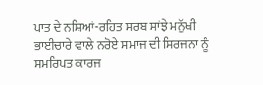ਪਾਤ ਦੇ ਨਸ਼ਿਆਂ-ਰਹਿਤ ਸਰਬ ਸਾਂਝੇ ਮਨੁੱਖੀ ਭਾਈਚਾਰੇ ਵਾਲੇ ਨਰੋਏ ਸਮਾਜ ਦੀ ਸਿਰਜਨਾ ਨੂੰ ਸਮਰਿਪਤ ਕਾਰਜ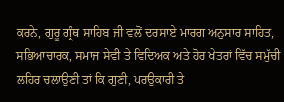ਕਰਨੇ, ਗੁਰੂ ਗ੍ਰੰਥ ਸਾਹਿਬ ਜੀ ਵਲੋਂ ਦਰਸਾਏ ਮਾਰਗ ਅਨੁਸਾਰ ਸਾਹਿਤ, ਸਭਿਆਚਾਰਕ, ਸਮਾਜ ਸੇਵੀ ਤੇ ਵਿਦਿਅਕ ਅਤੇ ਹੋਰ ਖੇਤਰਾਂ ਵਿੱਚ ਸਮੁੱਚੀ ਲਹਿਰ ਚਲਾਉਣੀ ਤਾਂ ਕਿ ਗੁਣੀ, ਪਰਉਕਾਰੀ ਤੇ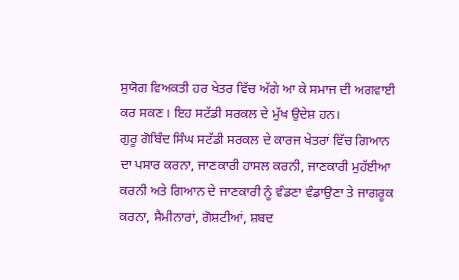ਸੁਯੋਗ ਵਿਅਕਤੀ ਹਰ ਖੇਤਰ ਵਿੱਚ ਅੱਗੇ ਆ ਕੇ ਸਮਾਜ ਦੀ ਅਗਵਾਈ ਕਰ ਸਕਣ। ਇਹ ਸਟੱਡੀ ਸਰਕਲ ਦੇ ਮੁੱਖ ਉਦੇਸ਼ ਹਨ।
ਗੁਰੂ ਗੋਬਿੰਦ ਸਿੰਘ ਸਟੱਡੀ ਸਰਕਲ ਦੇ ਕਾਰਜ ਖੇਤਰਾਂ ਵਿੱਚ ਗਿਆਨ ਦਾ ਪਸਾਰ ਕਰਨਾ, ਜਾਣਕਾਰੀ ਹਾਸਲ ਕਰਨੀ, ਜਾਣਕਾਰੀ ਮੁਹੱਈਆ ਕਰਨੀ ਅਤੇ ਗਿਆਨ ਦੇ ਜਾਣਕਾਰੀ ਨੂੰ ਵੰਡਣਾ ਵੰਡਾਉਣਾ ਤੇ ਜਾਗਰੂਕ ਕਰਨਾ, ਸੈਮੀਨਾਰਾਂ, ਗੋਸ਼ਟੀਆਂ, ਸ਼ਬਦ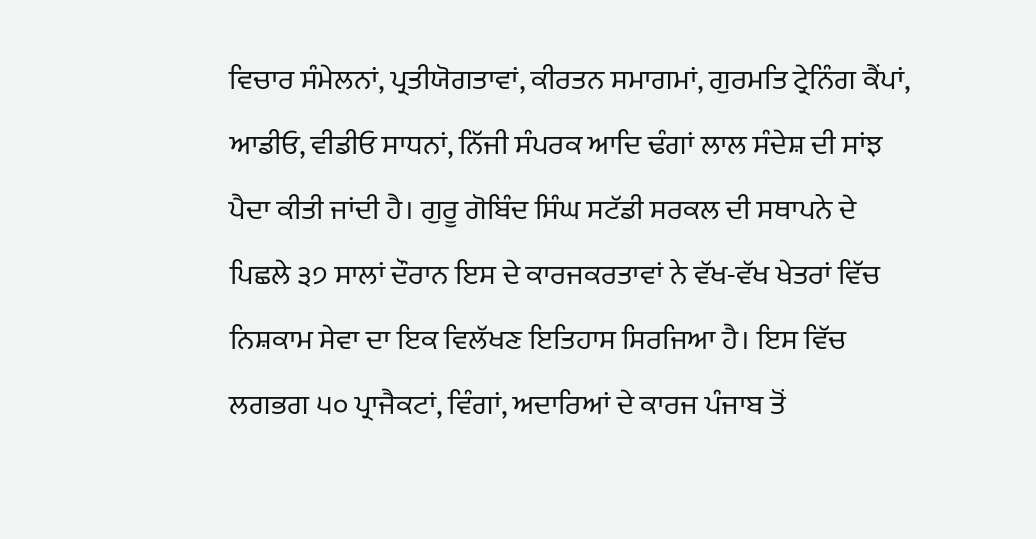ਵਿਚਾਰ ਸੰਮੇਲਨਾਂ, ਪ੍ਰਤੀਯੋਗਤਾਵਾਂ, ਕੀਰਤਨ ਸਮਾਗਮਾਂ, ਗੁਰਮਤਿ ਟ੍ਰੇਨਿੰਗ ਕੈਂਪਾਂ, ਆਡੀਓ, ਵੀਡੀਓ ਸਾਧਨਾਂ, ਨਿੱਜੀ ਸੰਪਰਕ ਆਦਿ ਢੰਗਾਂ ਲਾਲ ਸੰਦੇਸ਼ ਦੀ ਸਾਂਝ ਪੈਦਾ ਕੀਤੀ ਜਾਂਦੀ ਹੈ। ਗੁਰੂ ਗੋਬਿੰਦ ਸਿੰਘ ਸਟੱਡੀ ਸਰਕਲ ਦੀ ਸਥਾਪਨੇ ਦੇ ਪਿਛਲੇ ੩੭ ਸਾਲਾਂ ਦੌਰਾਨ ਇਸ ਦੇ ਕਾਰਜਕਰਤਾਵਾਂ ਨੇ ਵੱਖ-ਵੱਖ ਖੇਤਰਾਂ ਵਿੱਚ ਨਿਸ਼ਕਾਮ ਸੇਵਾ ਦਾ ਇਕ ਵਿਲੱਖਣ ਇਤਿਹਾਸ ਸਿਰਜਿਆ ਹੈ। ਇਸ ਵਿੱਚ ਲਗਭਗ ੫੦ ਪ੍ਰਾਜੈਕਟਾਂ, ਵਿੰਗਾਂ, ਅਦਾਰਿਆਂ ਦੇ ਕਾਰਜ ਪੰਜਾਬ ਤੋਂ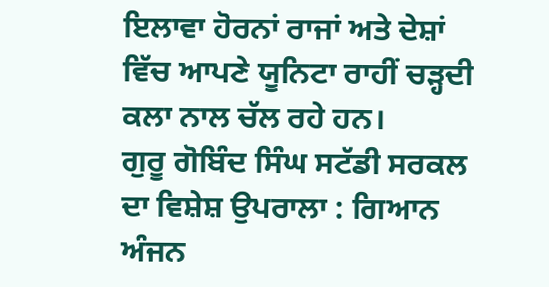ਇਲਾਵਾ ਹੋਰਨਾਂ ਰਾਜਾਂ ਅਤੇ ਦੇਸ਼ਾਂ ਵਿੱਚ ਆਪਣੇ ਯੂਨਿਟਾ ਰਾਹੀਂ ਚੜ੍ਹਦੀ ਕਲਾ ਨਾਲ ਚੱਲ ਰਹੇ ਹਨ।
ਗੁਰੂ ਗੋਬਿੰਦ ਸਿੰਘ ਸਟੱਡੀ ਸਰਕਲ ਦਾ ਵਿਸ਼ੇਸ਼ ਉਪਰਾਲਾ : ਗਿਆਨ ਅੰਜਨ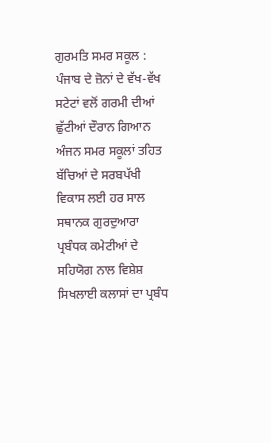ਗੁਰਮਤਿ ਸਮਰ ਸਕੂਲ : ਪੰਜਾਬ ਦੇ ਜ਼ੋਨਾਂ ਦੇ ਵੱਖ-ਵੱਖ ਸਟੇਟਾਂ ਵਲੋਂ ਗਰਮੀ ਦੀਆਂ ਛੁੱਟੀਆਂ ਦੌਰਾਨ ਗਿਆਨ ਅੰਜਨ ਸਮਰ ਸਕੂਲਾਂ ਤਹਿਤ ਬੱਚਿਆਂ ਦੇ ਸਰਬਪੱਖੀ ਵਿਕਾਸ ਲਈ ਹਰ ਸਾਲ ਸਥਾਨਕ ਗੁਰਦੁਆਰਾ ਪ੍ਰਬੰਧਕ ਕਮੇਟੀਆਂ ਦੇ ਸਹਿਯੋਗ ਨਾਲ ਵਿਸ਼ੇਸ਼ ਸਿਖਲਾਈ ਕਲਾਸਾਂ ਦਾ ਪ੍ਰਬੰਧ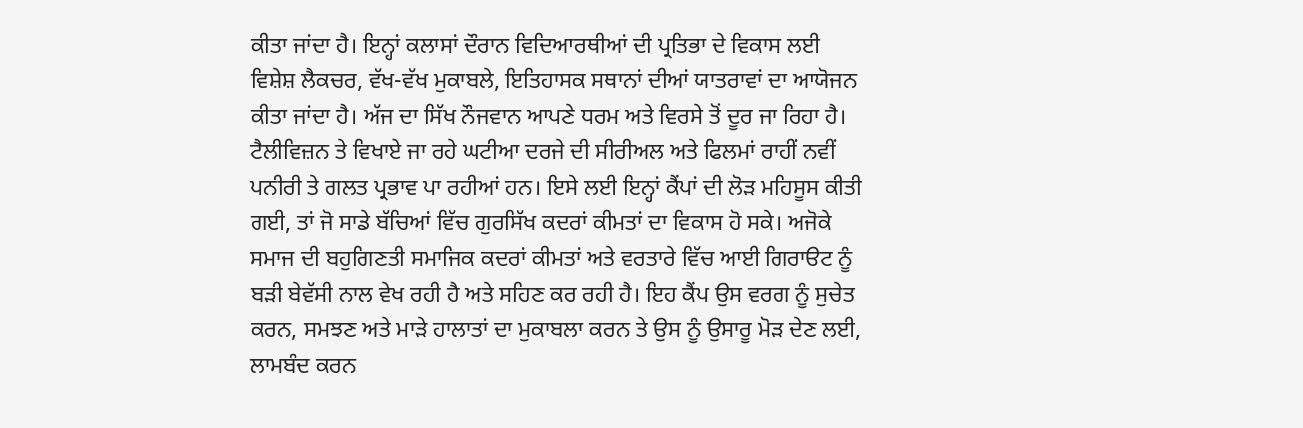ਕੀਤਾ ਜਾਂਦਾ ਹੈ। ਇਨ੍ਹਾਂ ਕਲਾਸਾਂ ਦੌਰਾਨ ਵਿਦਿਆਰਥੀਆਂ ਦੀ ਪ੍ਰਤਿਭਾ ਦੇ ਵਿਕਾਸ ਲਈ ਵਿਸ਼ੇਸ਼ ਲੈਕਚਰ, ਵੱਖ-ਵੱਖ ਮੁਕਾਬਲੇ, ਇਤਿਹਾਸਕ ਸਥਾਨਾਂ ਦੀਆਂ ਯਾਤਰਾਵਾਂ ਦਾ ਆਯੋਜਨ ਕੀਤਾ ਜਾਂਦਾ ਹੈ। ਅੱਜ ਦਾ ਸਿੱਖ ਨੌਜਵਾਨ ਆਪਣੇ ਧਰਮ ਅਤੇ ਵਿਰਸੇ ਤੋਂ ਦੂਰ ਜਾ ਰਿਹਾ ਹੈ। ਟੈਲੀਵਿਜ਼ਨ ਤੇ ਵਿਖਾਏ ਜਾ ਰਹੇ ਘਟੀਆ ਦਰਜੇ ਦੀ ਸੀਰੀਅਲ ਅਤੇ ਫਿਲਮਾਂ ਰਾਹੀਂ ਨਵੀਂ ਪਨੀਰੀ ਤੇ ਗਲਤ ਪ੍ਰਭਾਵ ਪਾ ਰਹੀਆਂ ਹਨ। ਇਸੇ ਲਈ ਇਨ੍ਹਾਂ ਕੈਂਪਾਂ ਦੀ ਲੋੜ ਮਹਿਸੂਸ ਕੀਤੀ ਗਈ, ਤਾਂ ਜੋ ਸਾਡੇ ਬੱਚਿਆਂ ਵਿੱਚ ਗੁਰਸਿੱਖ ਕਦਰਾਂ ਕੀਮਤਾਂ ਦਾ ਵਿਕਾਸ ਹੋ ਸਕੇ। ਅਜੋਕੇ ਸਮਾਜ ਦੀ ਬਹੁਗਿਣਤੀ ਸਮਾਜਿਕ ਕਦਰਾਂ ਕੀਮਤਾਂ ਅਤੇ ਵਰਤਾਰੇ ਵਿੱਚ ਆਈ ਗਿਰਾੳਟ ਨੂੰ ਬੜੀ ਬੇਵੱਸੀ ਨਾਲ ਵੇਖ ਰਹੀ ਹੈ ਅਤੇ ਸਹਿਣ ਕਰ ਰਹੀ ਹੈ। ਇਹ ਕੈਂਪ ਉਸ ਵਰਗ ਨੂੰ ਸੁਚੇਤ ਕਰਨ, ਸਮਝਣ ਅਤੇ ਮਾੜੇ ਹਾਲਾਤਾਂ ਦਾ ਮੁਕਾਬਲਾ ਕਰਨ ਤੇ ਉਸ ਨੂੰ ਉਸਾਰੂ ਮੋੜ ਦੇਣ ਲਈ, ਲਾਮਬੰਦ ਕਰਨ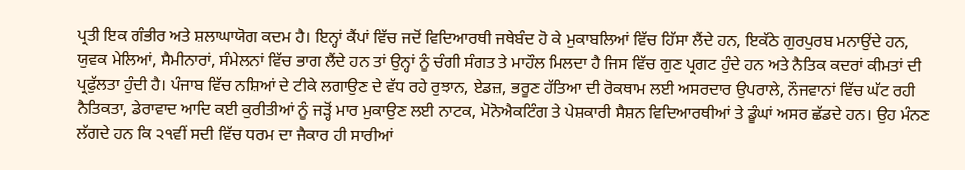ਪ੍ਰਤੀ ਇਕ ਗੰਭੀਰ ਅਤੇ ਸ਼ਲਾਘਾਯੋਗ ਕਦਮ ਹੈ। ਇਨ੍ਹਾਂ ਕੈਂਪਾਂ ਵਿੱਚ ਜਦੋਂ ਵਿਦਿਆਰਥੀ ਜਥੇਬੰਦ ਹੋ ਕੇ ਮੁਕਾਬਲਿਆਂ ਵਿੱਚ ਹਿੱਸਾ ਲੈਂਦੇ ਹਨ, ਇਕੱਠੇ ਗੁਰਪੁਰਬ ਮਨਾਉਂਦੇ ਹਨ, ਯੁਵਕ ਮੇਲਿਆਂ, ਸੈਮੀਨਾਰਾਂ, ਸੰਮੇਲਨਾਂ ਵਿੱਚ ਭਾਗ ਲੈਂਦੇ ਹਨ ਤਾਂ ਉਨ੍ਹਾਂ ਨੂੰ ਚੰਗੀ ਸੰਗਤ ਤੇ ਮਾਹੌਲ ਮਿਲਦਾ ਹੈ ਜਿਸ ਵਿੱਚ ਗੁਣ ਪ੍ਰਗਟ ਹੁੰਦੇ ਹਨ ਅਤੇ ਨੈਤਿਕ ਕਦਰਾਂ ਕੀਮਤਾਂ ਦੀ ਪ੍ਰਫੁੱਲਤਾ ਹੁੰਦੀ ਹੈ। ਪੰਜਾਬ ਵਿੱਚ ਨਸ਼ਿਆਂ ਦੇ ਟੀਕੇ ਲਗਾਉਣ ਦੇ ਵੱਧ ਰਹੇ ਰੁਝਾਨ, ਏਡਜ਼, ਭਰੂਣ ਹੱਤਿਆ ਦੀ ਰੋਕਥਾਮ ਲਈ ਅਸਰਦਾਰ ਉਪਰਾਲੇ, ਨੌਜਵਾਨਾਂ ਵਿੱਚ ਘੱਟ ਰਹੀ ਨੈਤਿਕਤਾ, ਡੇਰਾਵਾਦ ਆਦਿ ਕਈ ਕੁਰੀਤੀਆਂ ਨੂੰ ਜੜ੍ਹੋਂ ਮਾਰ ਮੁਕਾਉਣ ਲਈ ਨਾਟਕ, ਮੋਨੋਐਕਟਿੰਗ ਤੇ ਪੇਸ਼ਕਾਰੀ ਸੈਸ਼ਨ ਵਿਦਿਆਰਥੀਆਂ ਤੇ ਡੂੰਘਾਂ ਅਸਰ ਛੱਡਦੇ ਹਨ। ਉਹ ਮੰਨਣ ਲੱਗਦੇ ਹਨ ਕਿ ੨੧ਵੀਂ ਸਦੀ ਵਿੱਚ ਧਰਮ ਦਾ ਜੈਕਾਰ ਹੀ ਸਾਰੀਆਂ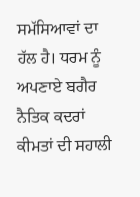ਸਮੱਸਿਆਵਾਂ ਦਾ ਹੱਲ ਹੈ। ਧਰਮ ਨੂੰ ਅਪਣਾਏ ਬਗੈਰ ਨੈਤਿਕ ਕਦਰਾਂ ਕੀਮਤਾਂ ਦੀ ਸਹਾਲੀ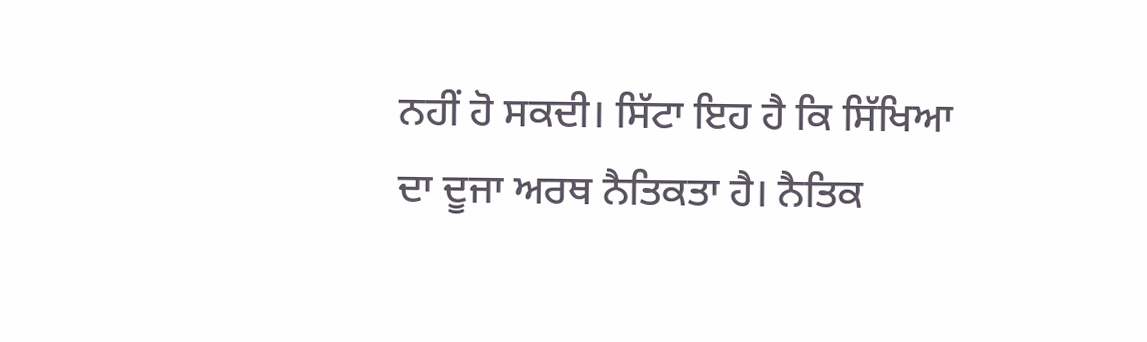ਨਹੀਂ ਹੋ ਸਕਦੀ। ਸਿੱਟਾ ਇਹ ਹੈ ਕਿ ਸਿੱਖਿਆ ਦਾ ਦੂਜਾ ਅਰਥ ਨੈਤਿਕਤਾ ਹੈ। ਨੈਤਿਕ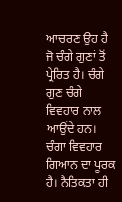ਆਚਰਣ ਉਹ ਹੈ ਜੋ ਚੰਗੇ ਗੁਣਾਂ ਤੋਂ ਪ੍ਰੇਰਿਤ ਹੈ। ਚੰਗੇ ਗੁਣ ਚੰਗੇ ਵਿਵਹਾਰ ਨਾਲ ਆਉਂਦੇ ਹਨ। ਚੰਗਾ ਵਿਵਹਾਰ ਗਿਆਨ ਦਾ ਪੂਰਕ ਹੈ। ਨੈਤਿਕਤਾ ਹੀ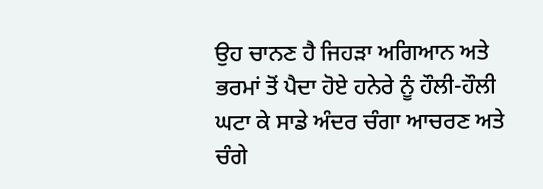ਉਹ ਚਾਨਣ ਹੈ ਜਿਹੜਾ ਅਗਿਆਨ ਅਤੇ ਭਰਮਾਂ ਤੋਂ ਪੈਦਾ ਹੋਏ ਹਨੇਰੇ ਨੂੰ ਹੌਲੀ-ਹੌਲੀ ਘਟਾ ਕੇ ਸਾਡੇ ਅੰਦਰ ਚੰਗਾ ਆਚਰਣ ਅਤੇ ਚੰਗੇ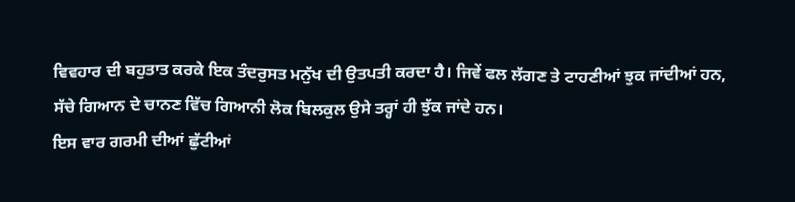ਵਿਵਹਾਰ ਦੀ ਬਹੁਤਾਤ ਕਰਕੇ ਇਕ ਤੰਦਰੁਸਤ ਮਨੁੱਖ ਦੀ ਉਤਪਤੀ ਕਰਦਾ ਹੈ। ਜਿਵੇਂ ਫਲ ਲੱਗਣ ਤੇ ਟਾਹਣੀਆਂ ਝੁਕ ਜਾਂਦੀਆਂ ਹਨ, ਸੱਚੇ ਗਿਆਨ ਦੇ ਚਾਨਣ ਵਿੱਚ ਗਿਆਨੀ ਲੋਕ ਬਿਲਕੁਲ ਉਸੇ ਤਰ੍ਹਾਂ ਹੀ ਝੁੱਕ ਜਾਂਦੇ ਹਨ।
ਇਸ ਵਾਰ ਗਰਮੀ ਦੀਆਂ ਛੁੱਟੀਆਂ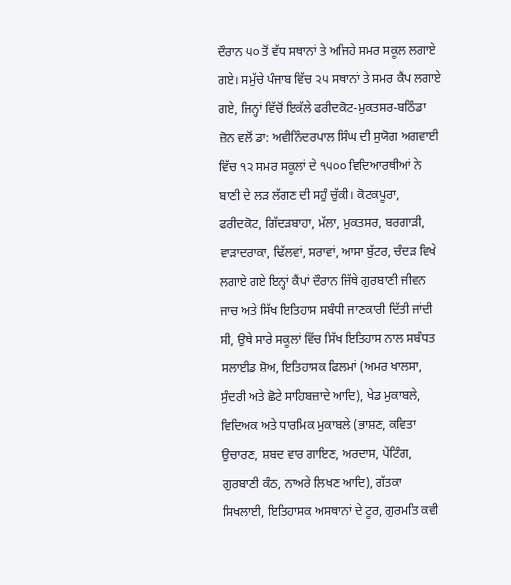ਦੌਰਾਨ ੫੦ ਤੋਂ ਵੱਧ ਸਥਾਨਾਂ ਤੇ ਅਜਿਹੇ ਸਮਰ ਸਕੂਲ ਲਗਾਏ ਗਏ। ਸਮੁੱਚੇ ਪੰਜਾਬ ਵਿੱਚ ੨੫ ਸਥਾਨਾਂ ਤੇ ਸਮਰ ਕੈਂਪ ਲਗਾਏ ਗਏ, ਜਿਨ੍ਹਾਂ ਵਿੱਚੋਂ ਇਕੱਲੇ ਫਰੀਦਕੋਟ-ਮੁਕਤਸਰ-ਬਠਿੰਡਾ ਜ਼ੋਨ ਵਲੋਂ ਡਾ: ਅਵੀਨਿੰਦਰਪਾਲ ਸਿੰਘ ਦੀ ਸੁਯੋਗ ਅਗਵਾਈ ਵਿੱਚ ੧੨ ਸਮਰ ਸਕੂਲਾਂ ਦੇ ੧੫੦੦ ਵਿਦਿਆਰਥੀਆਂ ਨੇ ਬਾਣੀ ਦੇ ਲੜ ਲੱਗਣ ਦੀ ਸਹੁੰ ਚੁੱਕੀ। ਕੋਟਕਪੂਰਾ, ਫਰੀਦਕੋਟ, ਗਿੱਦੜਬਾਹਾ, ਮੱਲਾ, ਮੁਕਤਸਰ, ਬਰਗਾੜੀ, ਵਾੜਾਦਰਾਕਾ, ਢਿੱਲਵਾਂ, ਸਰਾਵਾਂ, ਆਸਾ ਬੁੱਟਰ, ਚੰਦੜ ਵਿਖੇ ਲਗਾਏ ਗਏ ਇਨ੍ਹਾਂ ਕੈਂਪਾਂ ਦੌਰਾਨ ਜਿੱਥੇ ਗੁਰਬਾਣੀ ਜੀਵਨ ਜਾਚ ਅਤੇ ਸਿੱਖ ਇਤਿਹਾਸ ਸਬੰਧੀ ਜਾਣਕਾਰੀ ਦਿੱਤੀ ਜਾਂਦੀ ਸੀ, ਉਥੇ ਸਾਰੇ ਸਕੂਲਾਂ ਵਿੱਚ ਸਿੱਖ ਇਤਿਹਾਸ ਨਾਲ ਸਬੰਧਤ ਸਲਾਈਡ ਸ਼ੋਅ, ਇਤਿਹਾਸਕ ਫਿਲਮਾਂ (ਅਮਰ ਖਾਲਸਾ, ਸੁੰਦਰੀ ਅਤੇ ਛੋਟੇ ਸਾਹਿਬਜ਼ਾਦੇ ਆਦਿ), ਖੇਡ ਮੁਕਾਬਲੇ, ਵਿਦਿਅਕ ਅਤੇ ਧਾਰਮਿਕ ਮੁਕਾਬਲੇ (ਭਾਸ਼ਣ, ਕਵਿਤਾ ਉਚਾਰਣ, ਸ਼ਬਦ ਵਾਰ ਗਾਇਣ, ਅਰਦਾਸ, ਪੇਂਟਿੰਗ, ਗੁਰਬਾਣੀ ਕੰਠ, ਨਾਅਰੇ ਲਿਖਣ ਆਦਿ), ਗੱਤਕਾ ਸਿਖਲਾਈ, ਇਤਿਹਾਸਕ ਅਸਥਾਨਾਂ ਦੇ ਟੂਰ, ਗੁਰਮਤਿ ਕਵੀ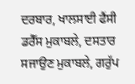ਦਰਬਾਰ, ਖਾਲਸਾਈ ਫੈਂਸੀ ਡਰੈੱਸ ਮੁਕਾਬਲੇ, ਦਸਤਾਰ ਸਜਾਉਣ ਮੁਕਾਬਲੇ, ਗਰੁੱਪ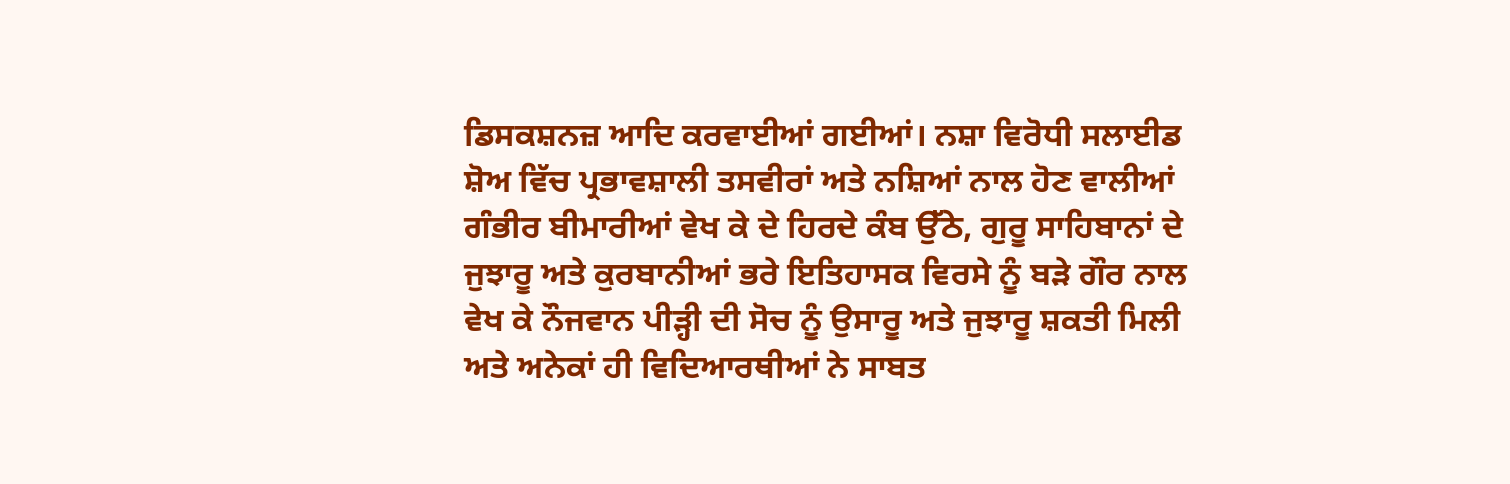ਡਿਸਕਸ਼ਨਜ਼ ਆਦਿ ਕਰਵਾਈਆਂ ਗਈਆਂ। ਨਸ਼ਾ ਵਿਰੋਧੀ ਸਲਾਈਡ ਸ਼ੋਅ ਵਿੱਚ ਪ੍ਰਭਾਵਸ਼ਾਲੀ ਤਸਵੀਰਾਂ ਅਤੇ ਨਸ਼ਿਆਂ ਨਾਲ ਹੋਣ ਵਾਲੀਆਂ ਗੰਭੀਰ ਬੀਮਾਰੀਆਂ ਵੇਖ ਕੇ ਦੇ ਹਿਰਦੇ ਕੰਬ ਉੱਠੇ, ਗੁਰੂ ਸਾਹਿਬਾਨਾਂ ਦੇ ਜੁਝਾਰੂ ਅਤੇ ਕੁਰਬਾਨੀਆਂ ਭਰੇ ਇਤਿਹਾਸਕ ਵਿਰਸੇ ਨੂੰ ਬੜੇ ਗੌਰ ਨਾਲ ਵੇਖ ਕੇ ਨੌਜਵਾਨ ਪੀੜ੍ਹੀ ਦੀ ਸੋਚ ਨੂੰ ਉਸਾਰੂ ਅਤੇ ਜੁਝਾਰੂ ਸ਼ਕਤੀ ਮਿਲੀ ਅਤੇ ਅਨੇਕਾਂ ਹੀ ਵਿਦਿਆਰਥੀਆਂ ਨੇ ਸਾਬਤ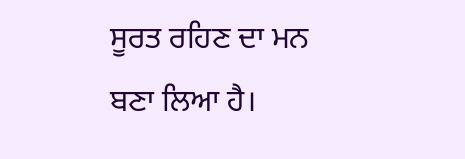ਸੂਰਤ ਰਹਿਣ ਦਾ ਮਨ ਬਣਾ ਲਿਆ ਹੈ।